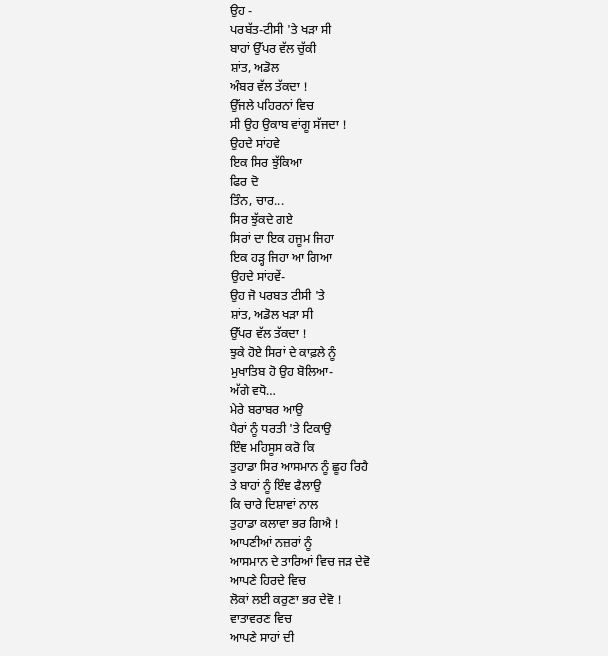ਉਹ -
ਪਰਬੱਤ-ਟੀਸੀ 'ਤੇ ਖੜਾ ਸੀ
ਬਾਹਾਂ ਉੱਪਰ ਵੱਲ ਚੁੱਕੀ
ਸ਼ਾਂਤ, ਅਡੋਲ
ਅੰਬਰ ਵੱਲ ਤੱਕਦਾ !
ਉੱਜਲੇ ਪਹਿਰਨਾਂ ਵਿਚ
ਸੀ ਉਹ ਉਕਾਬ ਵਾਂਗੂ ਸੱਜਦਾ !
ਉਹਦੇ ਸਾਂਹਵੇ
ਇਕ ਸਿਰ ਝੁੱਕਿਆ
ਫਿਰ ਦੋ
ਤਿੰਨ, ਚਾਰ...
ਸਿਰ ਝੁੱਕਦੇ ਗਏ
ਸਿਰਾਂ ਦਾ ਇਕ ਹਜੂਮ ਜਿਹਾ
ਇਕ ਹੜ੍ਹ ਜਿਹਾ ਆ ਗਿਆ
ਉਹਦੇ ਸਾਂਹਵੇਂ-
ਉਹ ਜੋ ਪਰਬਤ ਟੀਸੀ 'ਤੇ
ਸ਼ਾਂਤ, ਅਡੋਲ ਖੜਾ ਸੀ
ਉੱਪਰ ਵੱਲ ਤੱਕਦਾ !
ਝੁਕੇ ਹੋਏ ਸਿਰਾਂ ਦੇ ਕਾਫ਼ਲੇ ਨੂੰ
ਮੁਖਾਤਿਬ ਹੋ ਉਹ ਬੋਲਿਆ-
ਅੱਗੇ ਵਧੋ…
ਮੇਰੇ ਬਰਾਬਰ ਆਉ
ਪੈਰਾਂ ਨੂੰ ਧਰਤੀ 'ਤੇ ਟਿਕਾਉ
ਇੰਞ ਮਹਿਸੂਸ ਕਰੋ ਕਿ
ਤੁਹਾਡਾ ਸਿਰ ਆਸਮਾਨ ਨੂੰ ਛੂਹ ਰਿਹੈ
ਤੇ ਬਾਹਾਂ ਨੂੰ ਇੰਞ ਫੈਲਾਉ
ਕਿ ਚਾਰੇ ਦਿਸ਼ਾਵਾਂ ਨਾਲ
ਤੁਹਾਡਾ ਕਲਾਵਾ ਭਰ ਗਿਐ !
ਆਪਣੀਆਂ ਨਜ਼ਰਾਂ ਨੂੰ
ਆਸਮਾਨ ਦੇ ਤਾਰਿਆਂ ਵਿਚ ਜੜ ਦੇਵੋ
ਆਪਣੇ ਹਿਰਦੇ ਵਿਚ
ਲੋਕਾਂ ਲਈ ਕਰੁਣਾ ਭਰ ਦੇਵੋ !
ਵਾਤਾਵਰਣ ਵਿਚ
ਆਪਣੇ ਸਾਹਾਂ ਦੀ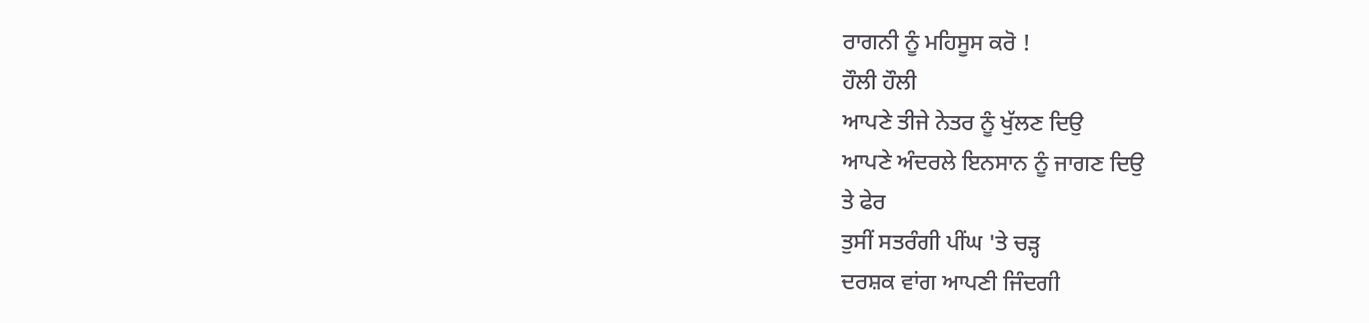ਰਾਗਨੀ ਨੂੰ ਮਹਿਸੂਸ ਕਰੋ !
ਹੌਲੀ ਹੌਲੀ
ਆਪਣੇ ਤੀਜੇ ਨੇਤਰ ਨੂੰ ਖੁੱਲਣ ਦਿਉ
ਆਪਣੇ ਅੰਦਰਲੇ ਇਨਸਾਨ ਨੂੰ ਜਾਗਣ ਦਿਉ
ਤੇ ਫੇਰ
ਤੁਸੀਂ ਸਤਰੰਗੀ ਪੀਂਘ 'ਤੇ ਚੜ੍ਹ
ਦਰਸ਼ਕ ਵਾਂਗ ਆਪਣੀ ਜਿੰਦਗੀ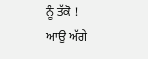ਨੂੰ ਤੱਕੋ !
ਆਉ ਅੱਗੇ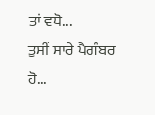ਤਾਂ ਵਧੋ...
ਤੁਸੀਂ ਸਾਰੇ ਪੈਗੰਬਰ ਹੋ...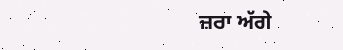ਜ਼ਰਾ ਅੱਗੇ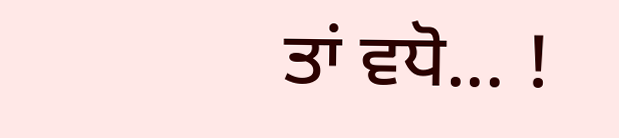ਤਾਂ ਵਧੋ... !